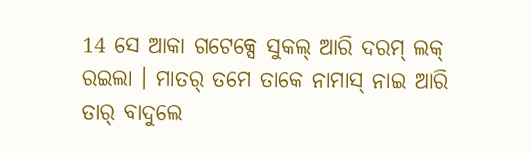14 ସେ ଆକା ଗଟେକ୍ସେ ସୁକଲ୍ ଆରି ଦରମ୍ ଲକ୍ ରଇଲା । ମାତର୍ ତମେ ତାକେ ନାମାସ୍ ନାଇ ଆରି ତାର୍ ବାଦୁଲେ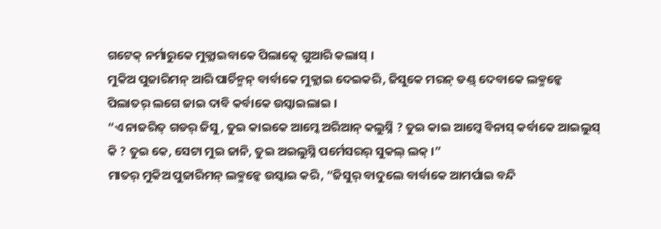ଗଟେକ୍ ନର୍ମାରୁକେ ମୁକ୍ଲାଇବାକେ ପିଲାତ୍କେ ଗୁଆରି କଲାସ୍ ।
ମୁକିଅ ପୁଜାରିମନ୍ ଆରି ପାର୍ଚିନ୍ମନ୍ ବାର୍ବାକେ ମୁକ୍ଲାଇ ଦେଇକରି, ଜିସୁକେ ମରନ୍ ଡଣ୍ଡ୍ ଦେବାକେ ଲକ୍ମନ୍କେ ପିଲାତର୍ ଲଗେ ଜାଇ ଦାବି କର୍ବାକେ ଉସ୍କାଇଲାଇ ।
“ଏ ନାଜରିତ୍ ଗଡର୍ ଜିସୁ, ତୁଇ କାଇକେ ଆମ୍କେ ଅରିଆନ୍ କଲୁସ୍ନି ? ତୁଇ କାଇ ଆମ୍କେ ବିନାସ୍ କର୍ବାକେ ଆଇଲୁସ୍ କି ? ତୁଇ କେ, ସେଟା ମୁଇ ଜାନି, ତୁଇ ଅଇଲୁସ୍ନି ପର୍ମେସରର୍ ସୁକଲ୍ ଲକ୍ ।”
ମାତର୍ ମୁକିଅ ପୁଜାରିମନ୍ ଲକ୍ମନ୍କେ ଉସ୍କାଇ କରି, “ଜିସୁର୍ ବାଦୁଲେ ବାର୍ବାକେ ଆମର୍ପାଇ ବନ୍ଦି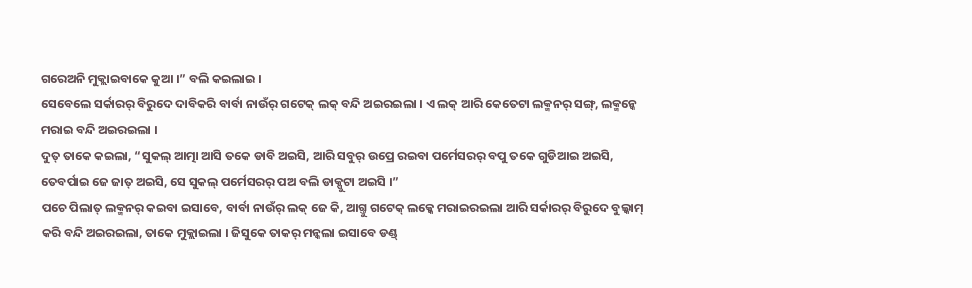ଗରେଅନି ମୁକ୍ଲାଇବାକେ କୁଆ ।” ବଲି କଇଲାଇ ।
ସେବେଲେ ସର୍କାରର୍ ବିରୁଦେ ଦାବିକରି ବାର୍ବା ନାଉଁର୍ ଗଟେକ୍ ଲକ୍ ବନ୍ଦି ଅଇରଇଲା । ଏ ଲକ୍ ଆରି କେତେଟା ଲକ୍ମନର୍ ସଙ୍ଗ୍, ଲକ୍ମନ୍କେ ମରାଇ ବନ୍ଦି ଅଇରଇଲା ।
ଦୁତ୍ ତାକେ କଇଲା, “ସୁକଲ୍ ଆତ୍ମା ଆସି ତକେ ଡାବି ଅଇସି, ଆରି ସବୁର୍ ଉପ୍ରେ ରଇବା ପର୍ମେସରର୍ ବପୁ ତକେ ଗୁଡିଆଇ ଅଇସି, ତେବର୍ପାଇ ଜେ ଜାତ୍ ଅଇସି, ସେ ସୁକଲ୍ ପର୍ମେସରର୍ ପଅ ବଲି ଡାକ୍ପୁଟା ଅଇସି ।”
ପଚେ ପିଲାତ୍ ଲକ୍ମନର୍ କଇବା ଇସାବେ, ବାର୍ବା ନାଉଁର୍ ଲକ୍ ଜେ କି, ଆଗ୍ତୁ ଗଟେକ୍ ଲକ୍କେ ମରାଇରଇଲା ଆରି ସର୍କାରର୍ ବିରୁଦେ ବୁଲ୍କାମ୍ କରି ବନ୍ଦି ଅଇରଇଲା, ତାକେ ମୁକ୍ଲାଇଲା । ଜିସୁକେ ତାକର୍ ମନ୍କଲା ଇସାବେ ଡଣ୍ଡ୍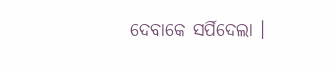ଦେବାକେ ସର୍ପିଦେଲା ।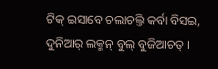ଟିକ୍ ଇସାବେ ଚଲାଚଲ୍ତି କର୍ବା ବିସଇ, ଦୁନିଆର୍ ଲକ୍ମନ୍ ବୁଲ୍ ବୁଜିଆଚତ୍ ।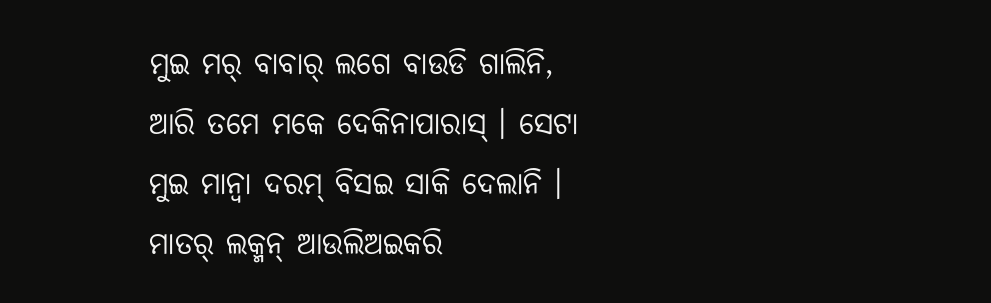ମୁଇ ମର୍ ବାବାର୍ ଲଗେ ବାଉଡି ଗାଲିନି, ଆରି ତମେ ମକେ ଦେକିନାପାରାସ୍ । ସେଟା ମୁଇ ମାନ୍ବା ଦରମ୍ ବିସଇ ସାକି ଦେଲାନି ।
ମାତର୍ ଲକ୍ମନ୍ ଆଉଲିଅଇକରି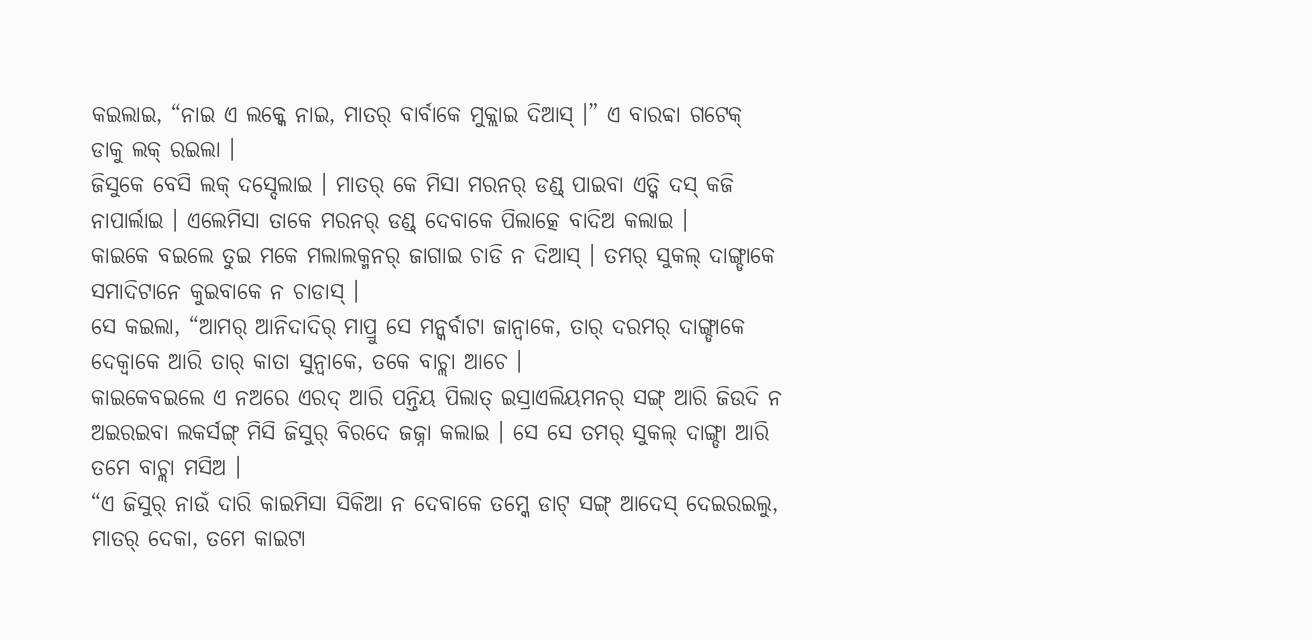କଇଲାଇ, “ନାଇ ଏ ଲକ୍କେ ନାଇ, ମାତର୍ ବାର୍ବାକେ ମୁକ୍ଲାଇ ଦିଆସ୍ ।” ଏ ବାରବ୍ବା ଗଟେକ୍ ଡାକୁ ଲକ୍ ରଇଲା ।
ଜିସୁକେ ବେସି ଲକ୍ ଦସ୍ଦେଲାଇ । ମାତର୍ କେ ମିସା ମରନର୍ ଡଣ୍ଡ୍ ପାଇବା ଏତ୍କି ଦସ୍ କଜି ନାପାର୍ଲାଇ । ଏଲେମିସା ତାକେ ମରନର୍ ଡଣ୍ଡ୍ ଦେବାକେ ପିଲାତ୍କେ ବାଦିଅ କଲାଇ ।
କାଇକେ ବଇଲେ ତୁଇ ମକେ ମଲାଲକ୍ମନର୍ ଜାଗାଇ ଚାଡି ନ ଦିଆସ୍ । ତମର୍ ସୁକଲ୍ ଦାଙ୍ଗ୍ଡାକେ ସମାଦିଟାନେ କୁଇବାକେ ନ ଚାଡାସ୍ ।
ସେ କଇଲା, “ଆମର୍ ଆନିଦାଦିର୍ ମାପ୍ରୁ ସେ ମନ୍କର୍ବାଟା ଜାନ୍ବାକେ, ତାର୍ ଦରମର୍ ଦାଙ୍ଗ୍ଡାକେ ଦେକ୍ବାକେ ଆରି ତାର୍ କାତା ସୁନ୍ବାକେ, ତକେ ବାଚ୍ଲା ଆଚେ ।
କାଇକେବଇଲେ ଏ ନଅରେ ଏରଦ୍ ଆରି ପନ୍ତିୟ ପିଲାତ୍ ଇସ୍ରାଏଲିୟମନର୍ ସଙ୍ଗ୍ ଆରି ଜିଉଦି ନ ଅଇରଇବା ଲକର୍ସଙ୍ଗ୍ ମିସି ଜିସୁର୍ ବିରଦେ ଜଜ୍ନା କଲାଇ । ସେ ସେ ତମର୍ ସୁକଲ୍ ଦାଙ୍ଗ୍ଡା ଆରି ତମେ ବାଚ୍ଲା ମସିଅ ।
“ଏ ଜିସୁର୍ ନାଉଁ ଦାରି କାଇମିସା ସିକିଆ ନ ଦେବାକେ ତମ୍କେ ଡାଟ୍ ସଙ୍ଗ୍ ଆଦେସ୍ ଦେଇରଇଲୁ, ମାତର୍ ଦେକା, ତମେ କାଇଟା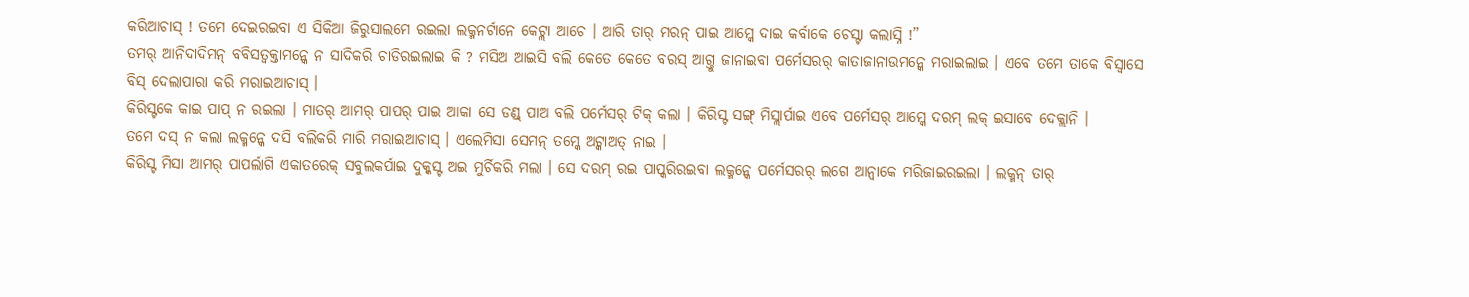କରିଆଚାସ୍ ! ତମେ ଦେଇରଇବା ଏ ସିକିଆ ଜିରୁସାଲମେ ରଇଲା ଲକ୍ମନର୍ଟାନେ କେଟ୍ଲା ଆଚେ । ଆରି ତାର୍ ମରନ୍ ପାଇ ଆମ୍କେ ଦାଇ କର୍ବାକେ ଚେସ୍ଟା କଲାସ୍ନି !”
ତମର୍ ଆନିଦାଦିମନ୍ ବବିସତ୍ବକ୍ତାମନ୍କେ ନ ସାଦିକରି ଚାଡିରଇଲାଇ କି ? ମସିଅ ଆଇସି ବଲି କେତେ କେତେ ବରସ୍ ଆଗ୍ତୁ ଜାନାଇବା ପର୍ମେସରର୍ କାତାଜାନାଉମନ୍କେ ମରାଇଲାଇ । ଏବେ ତମେ ତାକେ ବିସ୍ବାସେ ବିସ୍ ଦେଲାପାରା କରି ମରାଇଆଚାସ୍ ।
କିରିସ୍ଟକେ କାଇ ପାପ୍ ନ ରଇଲା । ମାତର୍ ଆମର୍ ପାପର୍ ପାଇ ଆକା ସେ ଡଣ୍ଡ୍ ପାଅ ବଲି ପର୍ମେସର୍ ଟିକ୍ କଲା । କିରିସ୍ଟ ସଙ୍ଗ୍ ମିସ୍ଲାର୍ପାଇ ଏବେ ପର୍ମେସର୍ ଆମ୍କେ ଦରମ୍ ଲକ୍ ଇସାବେ ଦେକ୍ଲାନି ।
ତମେ ଦସ୍ ନ କଲା ଲକ୍ମନ୍କେ ଦସି ବଲିକରି ମାରି ମରାଇଆଚାସ୍ । ଏଲେମିସା ସେମନ୍ ତମ୍କେ ଅଟ୍କାଅତ୍ ନାଇ ।
କିରିସ୍ଟ ମିସା ଆମର୍ ପାପର୍ଲାଗି ଏକାତରେକ୍ ସବୁଲକର୍ପାଇ ଦୁକ୍କସ୍ଟ ଅଇ ମୁର୍ଚିକରି ମଲା । ସେ ଦରମ୍ ରଇ ପାପ୍କରିରଇବା ଲକ୍ମନ୍କେ ପର୍ମେସରର୍ ଲଗେ ଆନ୍ବାକେ ମରିଜାଇରଇଲା । ଲକ୍ମନ୍ ତାର୍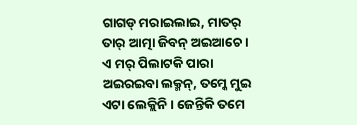ଗାଗଡ୍ ମରାଇଲାଇ, ମାତର୍ ତାର୍ ଆତ୍ମା ଜିବନ୍ ଅଇଆଚେ ।
ଏ ମର୍ ପିଲାଟକି ପାରା ଅଇରଇବା ଲକ୍ମନ୍, ତମ୍କେ ମୁଇ ଏଟା ଲେକ୍ଲିନି । ଜେନ୍ତିକି ତମେ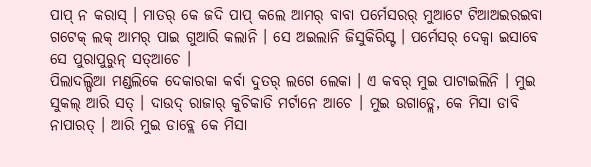ପାପ୍ ନ କରାସ୍ । ମାତର୍ କେ ଜଦି ପାପ୍ କଲେ ଆମର୍ ବାବା ପର୍ମେସରର୍ ମୁଆଟେ ଟିଆଅଇରଇବା ଗଟେକ୍ ଲକ୍ ଆମର୍ ପାଇ ଗୁଆରି କଲାନି । ସେ ଅଇଲାନି ଜିସୁକିରିସ୍ଟ । ପର୍ମେସର୍ ଦେକ୍ବା ଇସାବେ ସେ ପୁରାପୁରୁନ୍ ସତ୍ଆଚେ ।
ପିଲାଦଲ୍ପିଆ ମଣ୍ଡଲିକେ ଦେକାରକା କର୍ବା ଦୁତର୍ ଲଗେ ଲେକା । ଏ କବର୍ ମୁଇ ପାଟାଇଲିନି । ମୁଇ ସୁକଲ୍ ଆରି ସତ୍ । ଦାଉଦ୍ ରାଜାର୍ କୁଚିକାଡି ମର୍ଟାନେ ଆଚେ । ମୁଇ ଉଗାଡ୍ଲେ, କେ ମିସା ଡାବି ନାପାରତ୍ । ଆରି ମୁଇ ଡାବ୍ଲେ କେ ମିସା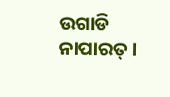ଉଗାଡି ନାପାରତ୍ ।